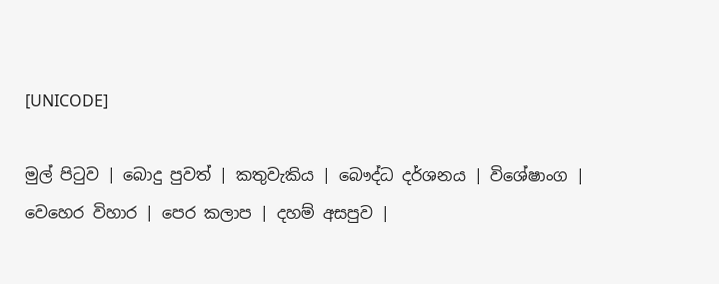[UNICODE]

මුල් පිටුව | බොදු පුවත් | කතුවැකිය | බෞද්ධ දර්ශනය | විශේෂාංග | වෙහෙර විහාර | පෙර කලාප | දහම් අසපුව |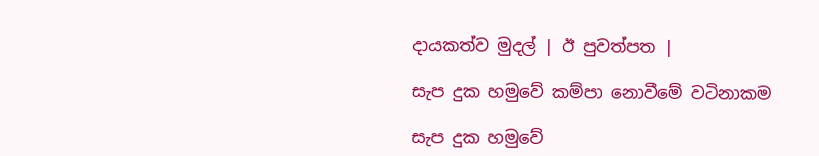දායකත්ව මුදල් | ඊ පුවත්පත |

සැප දුක හමුවේ කම්පා නොවීමේ වටිනාකම

සැප දුක හමුවේ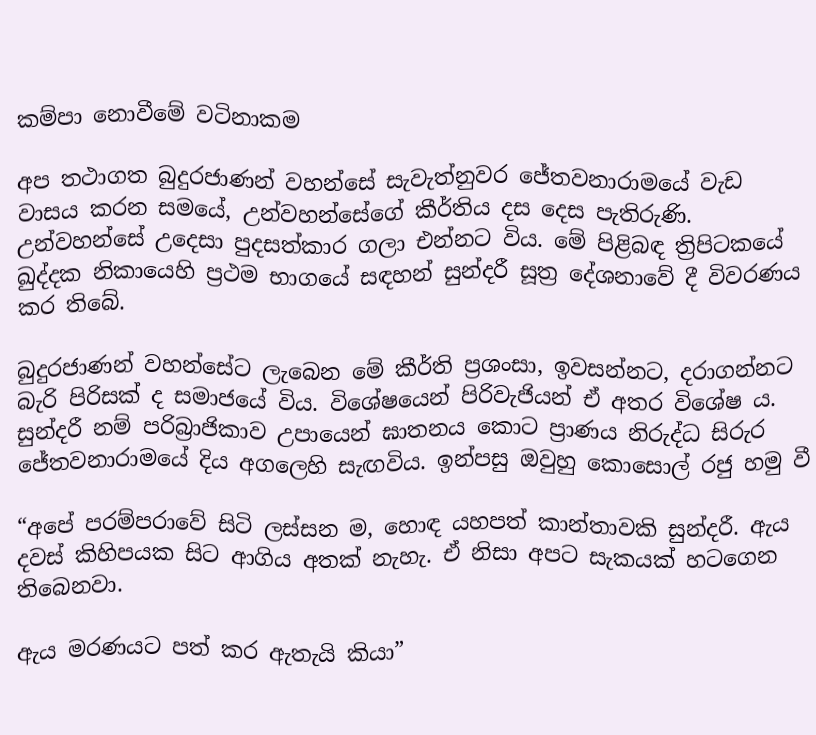කම්පා නොවීමේ වටිනාකම

අප තථාගත බුදුරජාණන් වහන්සේ සැවැත්නුවර ජේතවනාරාමයේ වැඩ වාසය කරන සමයේ, උන්වහන්සේගේ කීර්තිය දස දෙස පැතිරුණි. උන්වහන්සේ උදෙසා පුදසත්කාර ගලා එන්නට විය. මේ පිළිබඳ ත්‍රිපිටකයේ ඛුද්දක නිකායෙහි ප්‍රථම භාගයේ සඳහන් සුන්දරී සූත්‍ර දේශනාවේ දී විවරණය කර තිබේ.

බුදුරජාණන් වහන්සේට ලැබෙන මේ කීර්ති ප්‍රශංසා, ඉවසන්නට, දරාගන්නට බැරි පිරිසක් ද සමාජයේ විය. විශේෂයෙන් පිරිවැජියන් ඒ අතර විශේෂ ය. සුන්දරී නම් පරිබ්‍රාජිකාව උපායෙන් ඝාතනය කොට ප්‍රාණය නිරුද්ධ සිරුර ජේතවනාරාමයේ දිය අගලෙහි සැඟවිය. ඉන්පසු ඔවුහු කොසොල් රජු හමු වී

“අපේ පරම්පරාවේ සිටි ලස්සන ම, හොඳ යහපත් කාන්තාවකි සුන්දරී. ඇය දවස් කිහිපයක සිට ආගිය අතක් නැහැ. ඒ නිසා අපට සැකයක් හටගෙන තිබෙනවා.

ඇය මරණයට පත් කර ඇතැයි කියා”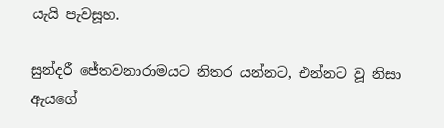යැයි පැවසූහ.

සුන්දරී ජේතවනාරාමයට නිතර යන්නට, එන්නට වූ නිසා ඇයගේ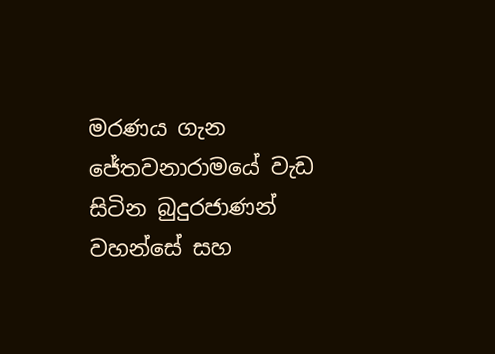මරණය ගැන ජේතවනාරාමයේ වැඩ සිටින බුදුරජාණන් වහන්සේ සහ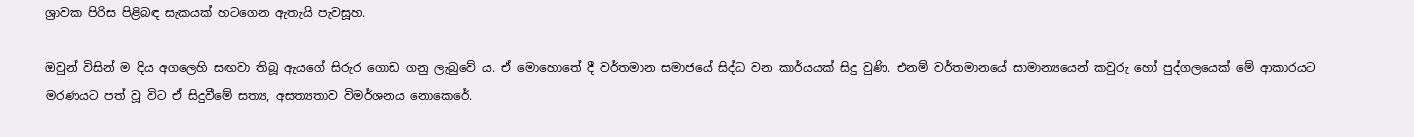ශ්‍රාවක පිරිස පිළිබඳ සැකයක් හටගෙන ඇතැයි පැවසූහ.

ඔවුන් විසින් ම දිය අගලෙහි සඟවා තිබූ ඇයගේ සිරුර ගොඩ ගනු ලැබුවේ ය. ඒ මොහොතේ දී වර්තමාන සමාජයේ සිද්ධ වන කාර්යයක් සිදු වුණි. එනම් වර්තමානයේ සාමාන්‍යයෙන් කවුරු හෝ පුද්ගලයෙක් මේ ආකාරයට මරණයට පත් වූ විට ඒ සිදුවීමේ සත්‍ය, අසත්‍යතාව විමර්ශනය නොකෙරේ.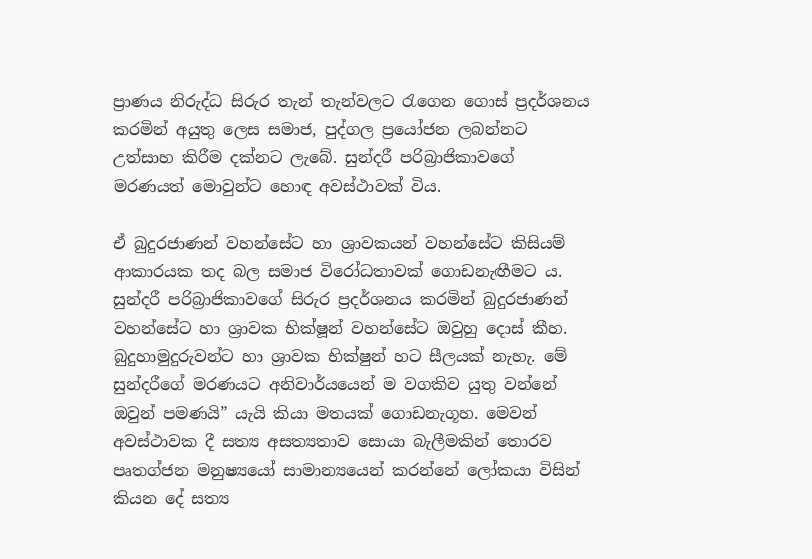ප්‍රාණය නිරුද්ධ සිරුර තැන් තැන්වලට රැගෙන ගොස් ප්‍රදර්ශනය කරමින් අයුතු ලෙස සමාජ, පුද්ගල ප්‍රයෝජන ලබන්නට උත්සාහ කිරීම දක්නට ලැබේ. සුන්දරී පරිබ්‍රාජිකාවගේ මරණයත් මොවුන්ට හොඳ අවස්ථාවක් විය.

ඒ බුදුරජාණන් වහන්සේට හා ශ්‍රාවකයන් වහන්සේට කිසියම් ආකාරයක තද බල සමාජ විරෝධතාවක් ගොඩනැඟීමට ය. සුන්දරී පරිබ්‍රාජිකාවගේ සිරුර ප්‍රදර්ශනය කරමින් බුදුරජාණන් වහන්සේට හා ශ්‍රාවක භික්ෂූන් වහන්සේට ඔවුහු දොස් කීහ. බුදුහාමුදුරුවන්ට හා ශ්‍රාවක භික්ෂුන් හට සීලයක් නැහැ. මේ සුන්දරීගේ මරණයට අනිවාර්යයෙන් ම වගකිව යුතු වන්නේ ඔවුන් පමණයි” යැයි කියා මතයක් ගොඩනැගූහ. මෙවන් අවස්ථාවක දී සත්‍ය අසත්‍යතාව සොයා බැලීමකින් තොරව පෘතග්ජන මනුෂ්‍යයෝ සාමාන්‍යයෙන් කරන්නේ ලෝකයා විසින් කියන දේ සත්‍ය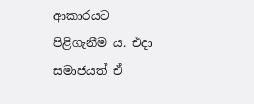ආකාරයට පිළිගැනීම ය. එදා සමාජයත් ඒ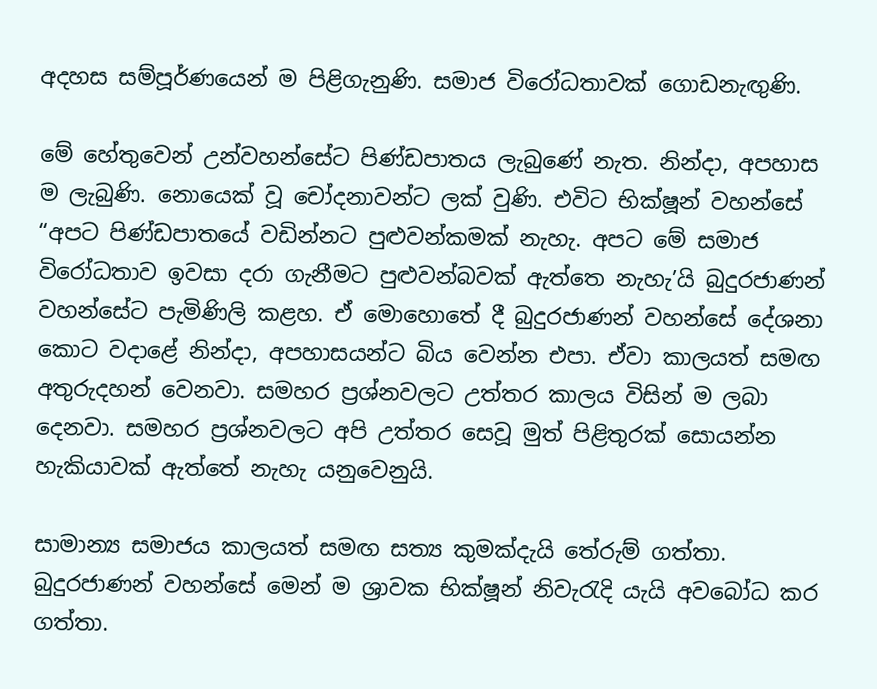අදහස සම්පූර්ණයෙන් ම පිළිගැනුණි. සමාජ විරෝධතාවක් ගොඩනැඟුණි.

මේ හේතුවෙන් උන්වහන්සේට පිණ්ඩපාතය ලැබුණේ නැත. නින්දා, අපහාස ම ලැබුණි. නොයෙක් වූ චෝදනාවන්ට ලක් වුණි. එවිට භික්ෂූන් වහන්සේ “අපට පිණ්ඩපාතයේ වඩින්නට පුළුවන්කමක් නැහැ. අපට මේ සමාජ විරෝධතාව ඉවසා දරා ගැනීමට පුළුවන්බවක් ඇත්තෙ නැහැ’යි බුදුරජාණන් වහන්සේට පැමිණිලි කළහ. ඒ මොහොතේ දී බුදුරජාණන් වහන්සේ දේශනා කොට වදාළේ නින්දා, අපහාසයන්ට බිය වෙන්න එපා. ඒවා කාලයත් සමඟ අතුරුදහන් වෙනවා. සමහර ප්‍රශ්නවලට උත්තර කාලය විසින් ම ලබා දෙනවා. සමහර ප්‍රශ්නවලට අපි උත්තර සෙවූ මුත් පිළිතුරක් සොයන්න හැකියාවක් ඇත්තේ නැහැ යනුවෙනුයි.

සාමාන්‍ය සමාජය කාලයත් සමඟ සත්‍ය කුමක්දැයි තේරුම් ගත්තා. බුදුරජාණන් වහන්සේ මෙන් ම ශ්‍රාවක භික්ෂූන් නිවැරැදි යැයි අවබෝධ කර ගත්තා.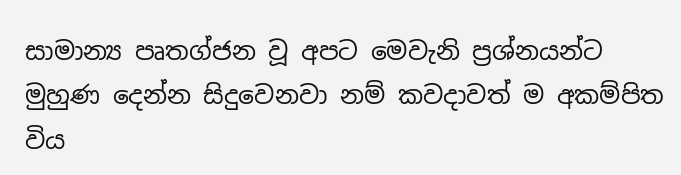සාමාන්‍ය පෘතග්ජන වූ අපට මෙවැනි ප්‍රශ්නයන්ට මුහුණ දෙන්න සිදුවෙනවා නම් කවදාවත් ම අකම්පිත විය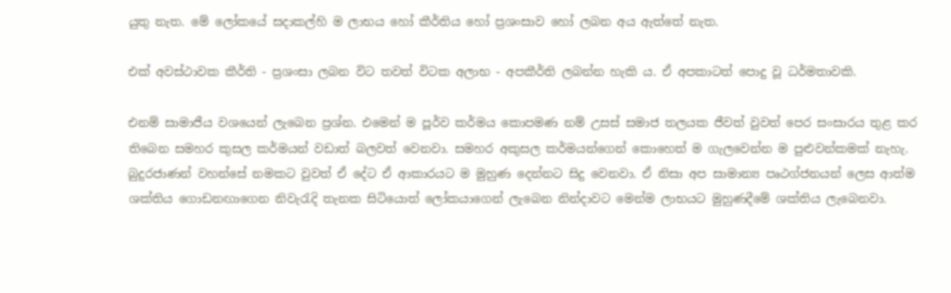යුතු නැත. මේ ලෝකයේ සදාකල්හි ම ලාභය හෝ කීර්තිය හෝ ප්‍රශංසාව හෝ ලබන අය ඇත්තේ නැත.

එක් අවස්ථාවක කීර්ති - ප්‍රශංසා ලබන විට තවත් විටක අලාභ - අපකීර්ති ලබන්න හැකි ය. ඒ අපකාටත් පොදු වූ ධර්මතාවකි.

එනම් සාමාජීය වශයෙන් ලැබෙන ප්‍රශ්න. එමෙන් ම පූර්ව කර්මය කොපමණ නම් උසස් සමාජ තලයක ජීවත් වුවත් පෙර සංසාරය තුළ කර තිබෙන සමහර කුසල කර්මයන් වඩාත් බලවත් වෙනවා. සමහර අකුසල කර්මයන්ගෙන් කොහෙත් ම ගැලවෙන්න ම පුළුවන්කමක් නැහැ. බුදුරජාණන් වහන්සේ නමකට වුවත් ඒ දේට ඒ ආකාරයට ම මුහුණ දෙන්නට සිදු වෙනවා. ඒ නිසා අප සාමාන්‍ය පෘථග්ජනයන් ලෙස ආත්ම ශක්තිය ගොඩනඟාගෙන නිවැරැදි තැනක සිටියොත් ලෝකයාගෙන් ලැබෙන නින්දාවට මෙන්ම ලාභයට මුහුණදීමේ ශක්තිය ලැබෙනවා.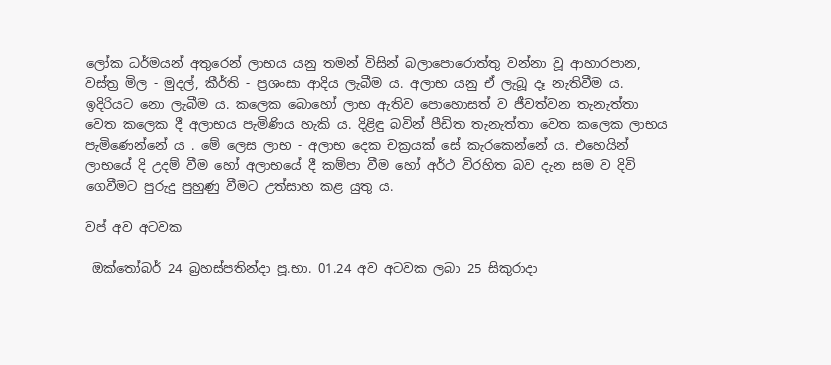ලෝක ධර්මයන් අතුරෙන් ලාභය යනු තමන් විසින් බලාපොරොත්තු වන්නා වූ ආහාරපාන, වස්ත්‍ර මිල - මුදල්, කීර්ති - ප්‍රශංසා ආදිය ලැබීම ය. අලාභ යනු ඒ ලැබූ දෑ නැතිවීම ය. ඉදිරියට නො ලැබීම ය. කලෙක බොහෝ ලාභ ඇතිව පොහොසත් ව ජීවත්වන තැනැත්තා වෙත කලෙක දී අලාභය පැමිණිය හැකි ය. දිළිඳු බවින් පීඩිත තැනැත්තා වෙත කලෙක ලාභය පැමිණෙන්නේ ය . මේ ලෙස ලාභ - අලාභ දෙක චක්‍රයක් සේ කැරකෙන්නේ ය. එහෙයින් ලාභයේ දි උදම් වීම හෝ අලාභයේ දී කම්පා වීම හෝ අර්ථ විරහිත බව දැන සම ව දිවි ගෙවීමට පුරුදු පුහුණු වීමට උත්සාහ කළ යුතු ය.

වප් අව අටවක

 ඔක්තෝබර් 24 බ්‍රහස්පතින්දා පූ.භා. 01.24 අව අටවක ලබා 25 සිකුරාදා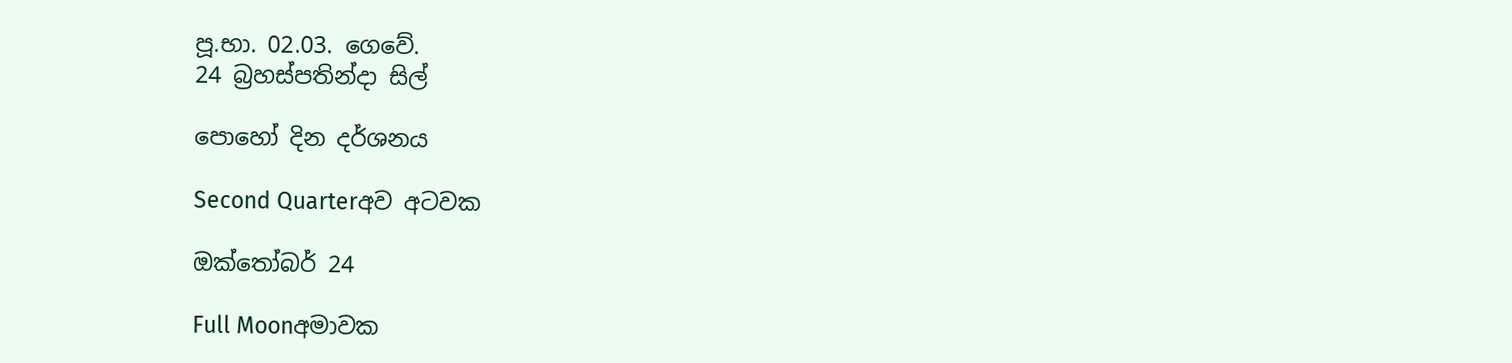පූ.භා. 02.03. ගෙවේ.
24 බ්‍රහස්පතින්දා සිල්

පොහෝ දින දර්ශනය

Second Quarterඅව අටවක

ඔක්තෝබර් 24

Full Moonඅමාවක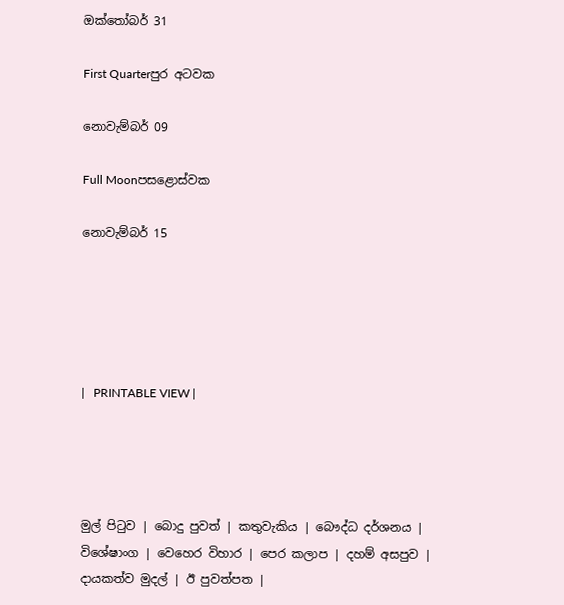ඔක්තෝබර් 31

First Quarterපුර අටවක

නොවැම්බර් 09

Full Moonපසළොස්වක

නොවැම්බර් 15





|   PRINTABLE VIEW |




මුල් පිටුව | බොදු පුවත් | කතුවැකිය | බෞද්ධ දර්ශනය | විශේෂාංග | වෙහෙර විහාර | පෙර කලාප | දහම් අසපුව | දායකත්ව මුදල් | ඊ පුවත්පත |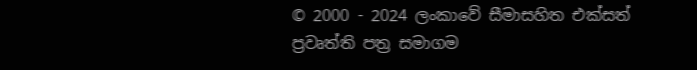© 2000 - 2024 ලංකාවේ සීමාසහිත එක්සත් ප්‍රවෘත්ති පත්‍ර සමාගම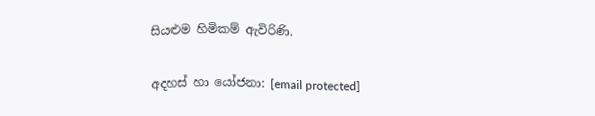සියළුම හිමිකම් ඇවිරිණි.

අදහස් හා යෝජනා: [email protected]